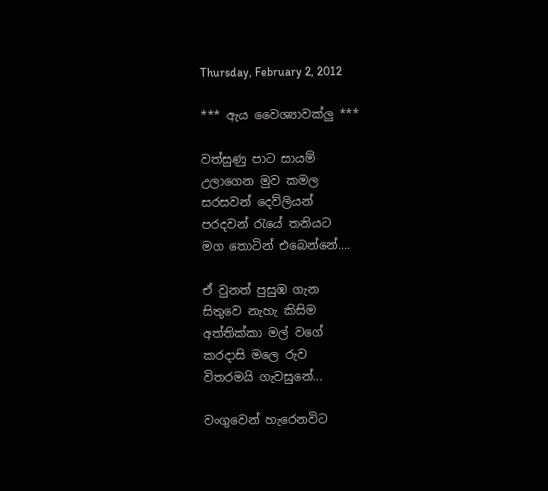Thursday, February 2, 2012

*** ඇය වෛශ්‍යාවක්ලු ***

වත්සුණු පාට සායම්
උලාගෙන මුව කමල
සරසවන් දෙව්ලියන්
පරදවන් රැයේ තනියට
මග තොටින් එබෙන්නේ....

ඒ වුනත් පුසුඹ ගැන
සිතුවෙ නැහැ කිසිම
අත්තික්කා මල් වගේ
කරදාසි මලෙ රුව
විතරමයි ගැවසුනේ...

වංගුවෙන් හැරෙනවිට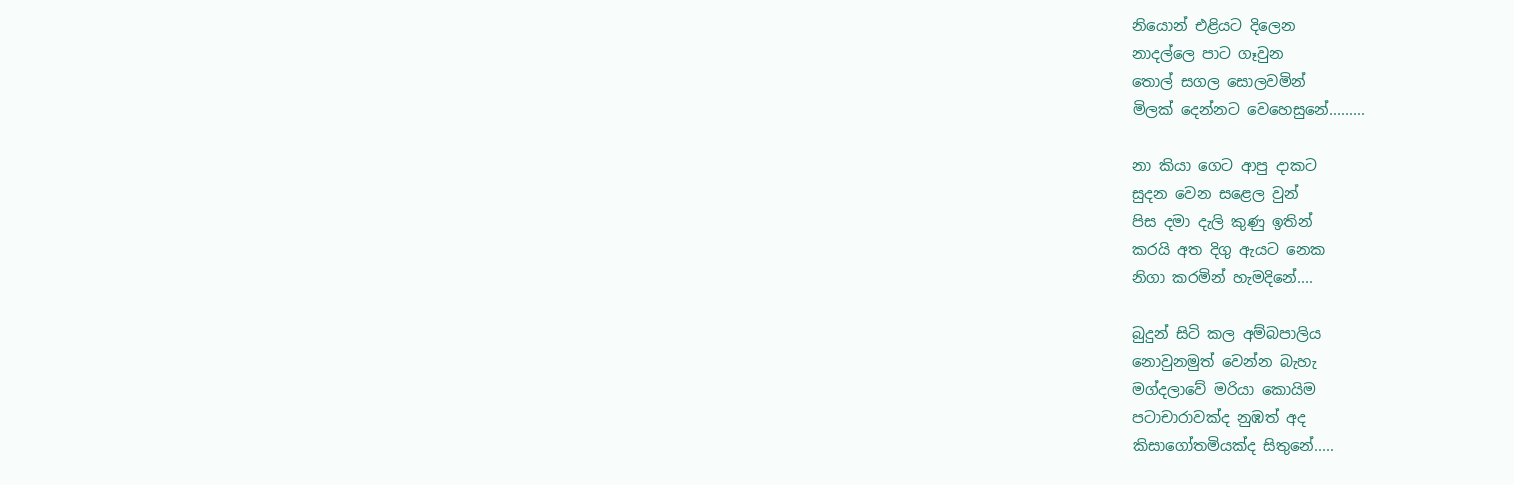නියොන් එළියට දිලෙන
නාදල්ලෙ පාට ගෑවුන
තොල් සගල සොලවමින්
මිලක් දෙන්නට වෙහෙසුනේ.........

නා කියා ගෙට ආපු දාකට
සුදන වෙන සළෙල වුන්
පිස දමා දැලි කුණු ඉතින්
කරයි අත දිගු ඇයට නෙක
නිගා කරමින් හැමදිනේ....

බුදුන් සිටි කල අම්බපාලිය
නොවුනමුත් වෙන්න බැහැ
මග්දලාවේ මරියා කොයිම
පටාචාරාවක්ද නුඹත් අද
කිසාගෝතමියක්ද සිතුනේ.....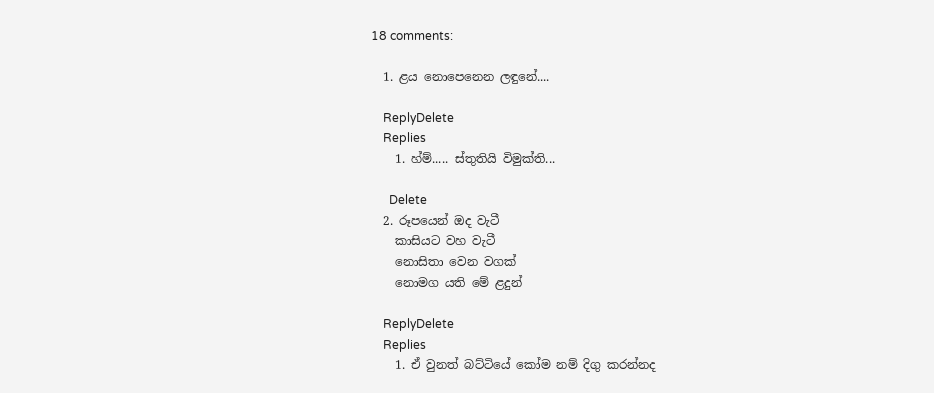18 comments:

  1. ළය නොපෙනෙන ලඳුනේ....

    ReplyDelete
    Replies
    1. හ්ම්..... ස්තුතියි විමුක්ති...

      Delete
  2. රූපයෙන් ඔද වැටී
    කාසියට වහ වැටී
    නොසිතා වෙන වගක්
    නොමග යති මේ ළදුන්

    ReplyDelete
    Replies
    1. ඒ වුනත් බට්ටියේ කෝම නම් දිගු කරන්නද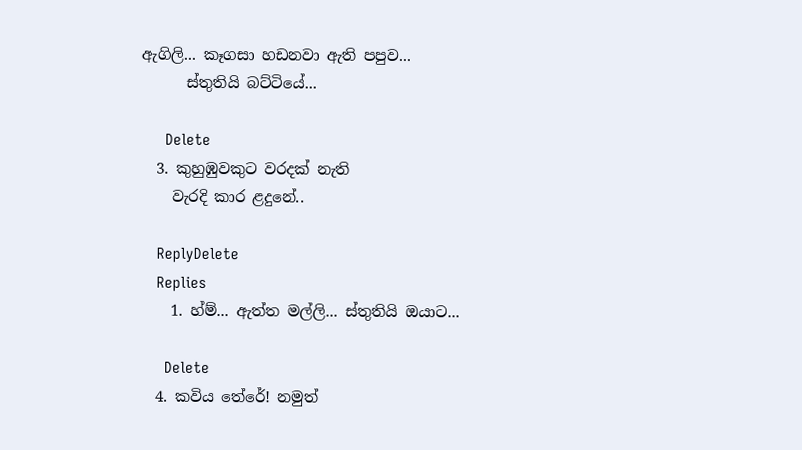ඇගිලි... කෑගසා හඩනවා ඇති පපුව...
      ස්තුතියි බට්ටියේ...

      Delete
  3. කුහුඹුවකුට වරදක් නැති
    වැරදි කාර ළදුනේ..

    ReplyDelete
    Replies
    1. හ්ම්... ඇත්ත මල්ලි... ස්තුතියි ඔයාට...

      Delete
  4. කවිය තේරේ! නමුත්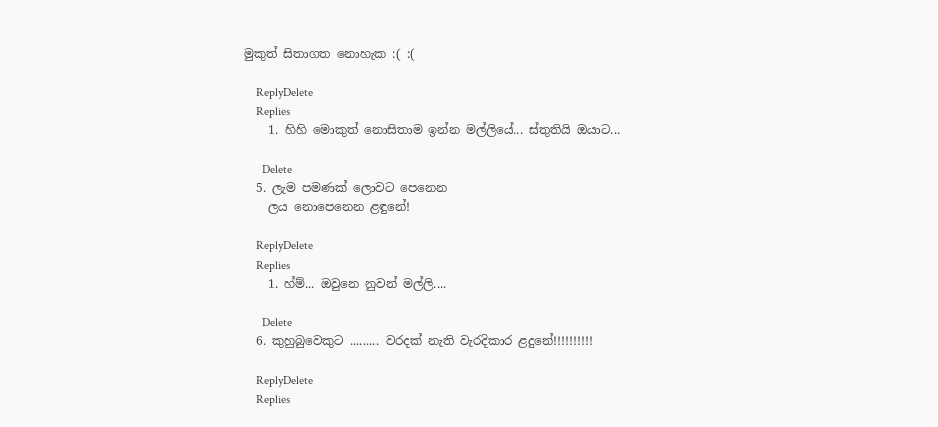මුකුත් සිතාගත නොහැක :( :(

    ReplyDelete
    Replies
    1. හිහි මොකුත් නොසිතාම ඉන්න මල්ලියේ... ස්තුතියි ඔයාට...

      Delete
  5. ලැම පමණක් ලොවට පෙනෙන
    ලය නොපෙනෙන ළඳුනේ!

    ReplyDelete
    Replies
    1. හ්ම්... ඔවුනෙ නුවන් මල්ලි....

      Delete
  6. කුහුබුවෙකුට ......... වරදක් නැති වැරදිකාර ළදුනේ!!!!!!!!!!

    ReplyDelete
    Replies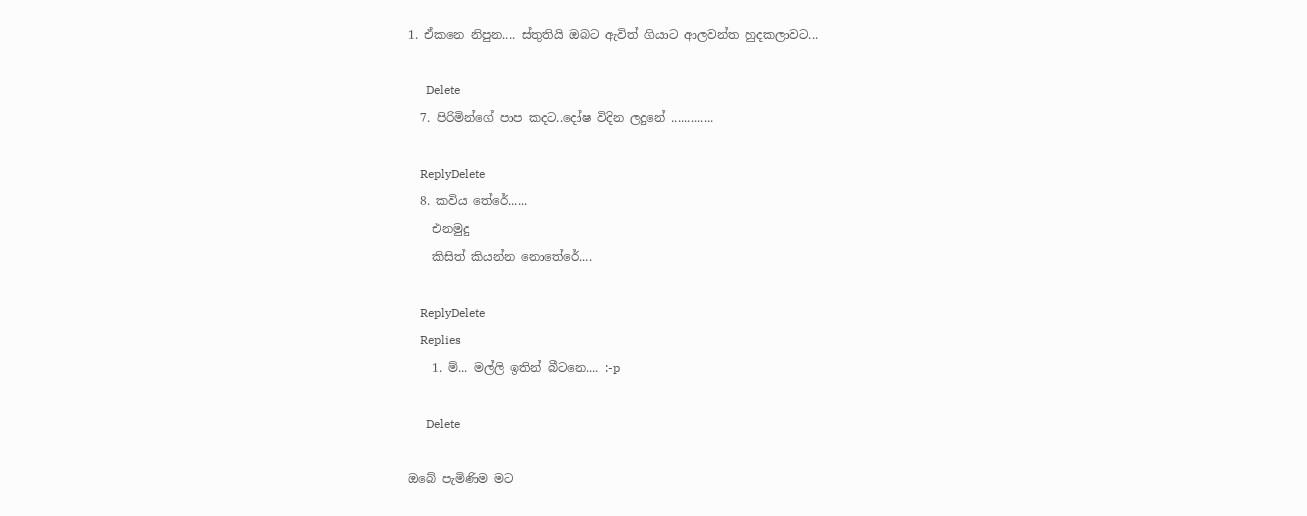1. ඒකනෙ නිපුන.... ස්තුතියි ඔබට ඇවිත් ගියාට ආලවන්ත හුදකලාවට...

      Delete
  7. පිරිමින්ගේ පාප කදට..දෝෂ විදින ලදුනේ .............

    ReplyDelete
  8. කවිය තේරේ......
    එනමුදු
    කිසිත් කියන්න නොතේරේ....

    ReplyDelete
    Replies
    1. ම්... මල්ලි ඉතින් බීටනෙ.... :-p

      Delete

ඔබේ පැමිණිම මට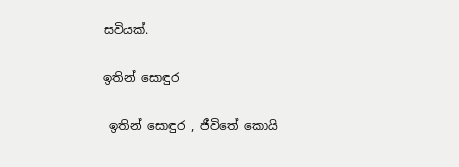සවියක්.

ඉතින් සොඳුර

 ඉතින් සොඳුර , ජීවිතේ කොයි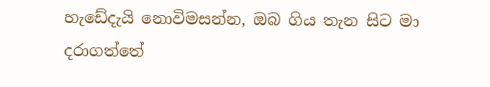හැඩේදැයි නොවිමසන්න, ඔබ ගිය තැන සිට මා  දරාගත්තේ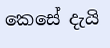කෙසේ දැයි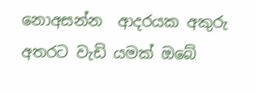නොඅසන්න  ආදරයක අකුරු අතරට වැඩි යමක් ඔබේ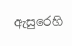ඇසුරෙහි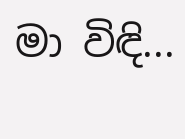මා විඳි...